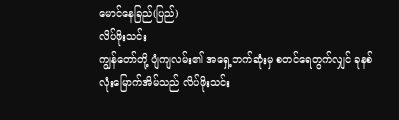မောင်နေခြည်(ပြည်)
လိပ်ဖိုးသင်း
ကျွန်တော်တို့ ပျံကျလမ်း၏ အရှေ့ဘက်ဆုံးမှ စတင်ရေတွက်လျှင် ခုနစ်လုံးမြောက်အိမ်သည် လိပ်ဖိုးသင်း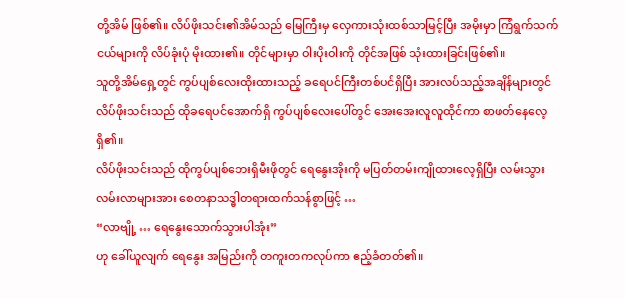တို့အိမ် ဖြစ်၏။ လိပ်ဖိုးသင်း၏အိမ်သည် မြေကြီးမှ လှေကားသုံးထစ်သာမြင့်ပြီး အမိုးမှာ ကြံရွက်သက်ငယ်များကို လိပ်ခုံးပုံ မိုးထား၏။ တိုင်များမှာ ဝါးပိုးဝါးကို တိုင်အဖြစ် သုံးထားခြင်းဖြစ်၏။
သူတို့အိမ်ရှေ့တွင် ကွပ်ပျစ်လေးထိုးထားသည့် ခရေပင်ကြီးတစ်ပင်ရှိပြီး အားလပ်သည့်အချိန်များတွင် လိပ်ဖိုးသင်းသည် ထိုခရေပင်အောက်ရှိ ကွပ်ပျစ်လေးပေါ်တွင် အေးအေးလူလူထိုင်ကာ စာဖတ်နေလေ့ရှိ၏။
လိပ်ဖိုးသင်းသည် ထိုကွပ်ပျစ်ဘေးရှိမီးဖိုတွင် ရေနွေးအိုးကို မပြတ်တမ်းကျိုထားလေ့ရှိပြီး လမ်းသွားလမ်းလာများအား စေတနာသဒ္ဓါတရားထက်သန်စွာဖြင့် …
“လာဗျို့ … ရေနွေးသောက်သွားပါအုံး”
ဟု ခေါ်ယူလျက် ရေနွေး အမြည်းကို တကူးတကလုပ်ကာ ဧည့်ခံတတ်၏။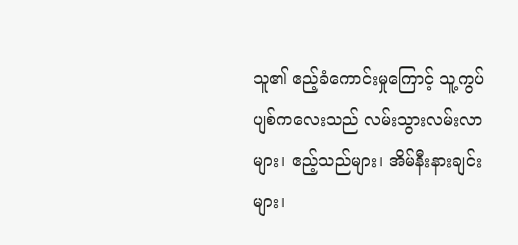သူ၏ ဧည့်ခံကောင်းမှုကြောင့် သူ့ကွပ်ပျစ်ကလေးသည် လမ်းသွားလမ်းလာများ၊ ဧည့်သည်များ၊ အိမ်နီးနားချင်းများ၊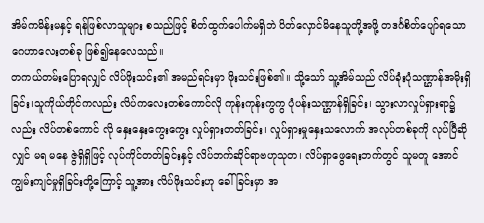အိမ်ကမိန်းမနှင့် ရန်ဖြစ်လာသူများ စသည်ဖြင့် စိတ်ထွက်ပေါက်မရှိဘဲ ပိတ်လှောင်မိနေသူတို့အဖို့ တဒင်္ဂစိတ်ပျော်ရသော ဂေဟာလေးတစ်ခု ဖြစ်၍နေလေသည်။
တကယ်တမ်းပြောရလျှင် လိပ်ဖိုးသင်း၏ အမည်ရင်းမှာ ဖိုးသင်းဖြစ်၏။ သို့သော် သူ့အိမ်သည် လိပ်ခုံးပုံသဏ္ဌာန်အမိုးရှိခြင်း၊သူကိုယ်တိုင်ကလည်း လိပ်ကလေးတစ်ကောင်လို ကုန်းကုန်းကွကွ ပုံပန်းသဏ္ဌာန်ရှိခြင်း၊ သွားလာလှုပ်ရှားရာ၌လည်း လိပ်တစ်ကောင် လို နှေးနှေးကွေးကွေး လှုပ်ရှားတတ်ခြင်း၊ လှုပ်ရှားမှုနှေးသလောက် အလုပ်တစ်ခုကို လုပ်ပြီဆိုလျှင် မရ မနေ ဇွဲရှိရှိဖြင့် လုပ်ကိုင်တတ်ခြင်းနှင့် လိပ်ဘက်ဆိုင်ရာဗဟုသုတ၊ လိပ်ရှာဖွေရေးဘက်တွင် သူမတူ အောင် ကျွမ်းကျင်မှုရှိခြင်းတို့ကြောင့် သူ့အား လိပ်ဖိုးသင်းဟု ခေါ်ခြင်းမှာ အ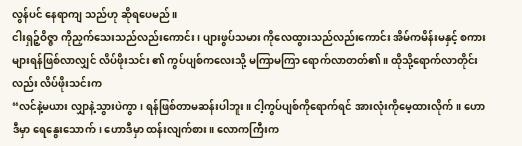လွန်ပင် နေရာကျ သည်ဟု ဆိုရပေမည်။
ငါးရှဉ့်ဝိဇ္ဇာ ကိုညှက်သေးသည်လည်းကောင်း၊ ပျားဖွပ်သမား ကိုလေထွားသည်လည်းကောင်း အိမ်ကမိန်းမနှင့် စကားများရန်ဖြစ်လာလျှင် လိပ်ဖိုးသင်း ၏ ကွပ်ပျစ်ကလေးသို့ မကြာမကြာ ရောက်လာတတ်၏။ ထိုသို့ရောက်လာတိုင်းလည်း လိပ်ဖိုးသင်းက
“လင်နဲ့မယား လျှာနဲ့သွားပဲကွာ၊ ရန်ဖြစ်တာမဆန်းပါဘူး။ ငါ့ကွပ်ပျစ်ကိုရောက်ရင် အားလုံးကိုမေ့ထားလိုက်။ ဟောဒီမှာ ရေနွေးသောက်၊ ဟောဒီမှာ ထန်းလျက်စား။ လောကကြီးက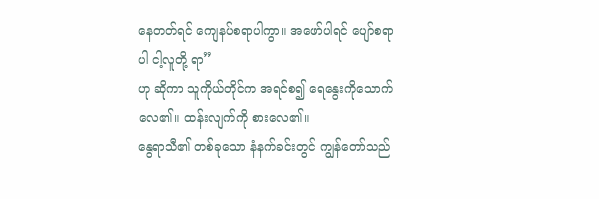နေတတ်ရင် ကျေနပ်စရာပါကွာ။ အဖော်ပါရင် ပျော်စရာပါ ငါ့လူတို့ ရာ”
ဟု ဆိုကာ သူကိုယ်တိုင်က အရင်စ၍ ရေနွေးကိုသောက်လေ၏။ ထန်းလျက်ကို စားလေ၏။
နွေရာသီ၏ တစ်ခုသော နံနက်ခင်းတွင် ကျွန်တော်သည်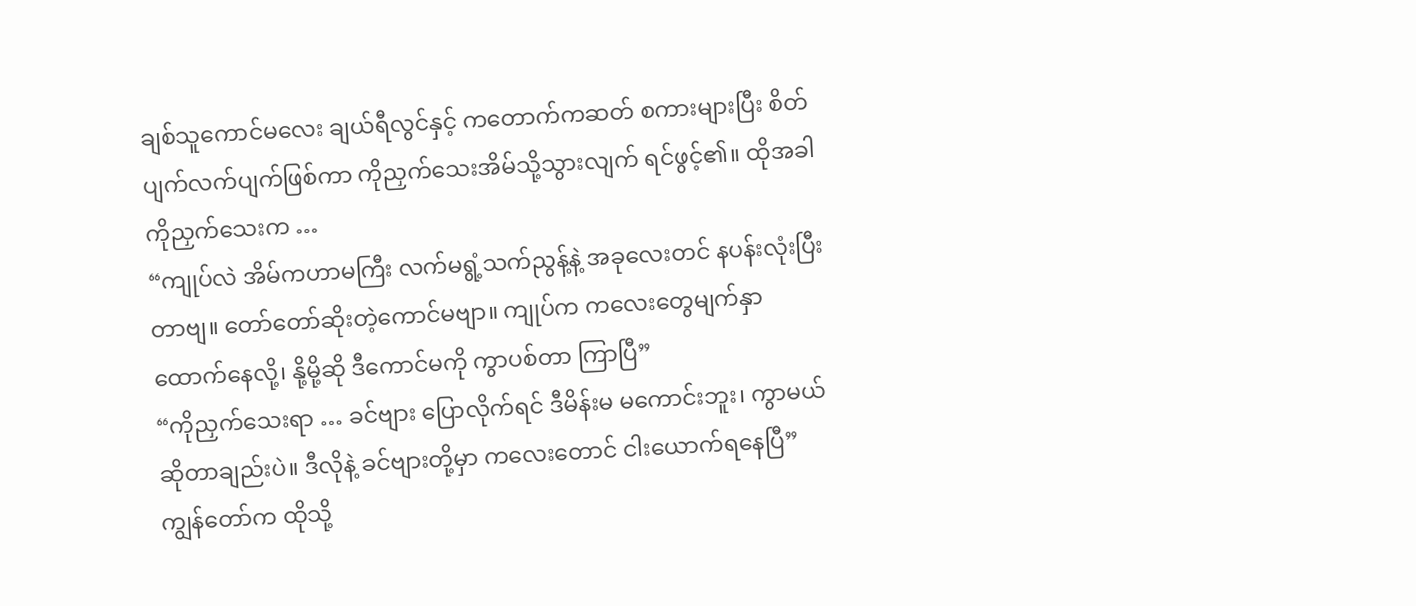ချစ်သူကောင်မလေး ချယ်ရီလွင်နှင့် ကတောက်ကဆတ် စကားများပြီး စိတ်ပျက်လက်ပျက်ဖြစ်ကာ ကိုညှက်သေးအိမ်သို့သွားလျက် ရင်ဖွင့်၏။ ထိုအခါ ကိုညှက်သေးက …
“ကျုပ်လဲ အိမ်ကဟာမကြီး လက်မရွံ့သက်ညွန့်နဲ့ အခုလေးတင် နပန်းလုံးပြီးတာဗျ။ တော်တော်ဆိုးတဲ့ကောင်မဗျာ။ ကျုပ်က ကလေးတွေမျက်နှာ ထောက်နေလို့၊ နို့မို့ဆို ဒီကောင်မကို ကွာပစ်တာ ကြာပြီ”
“ကိုညှက်သေးရာ … ခင်ဗျား ပြောလိုက်ရင် ဒီမိန်းမ မကောင်းဘူး၊ ကွာမယ်ဆိုတာချည်းပဲ။ ဒီလိုနဲ့ ခင်ဗျားတို့မှာ ကလေးတောင် ငါးယောက်ရနေပြီ”
ကျွန်တော်က ထိုသို့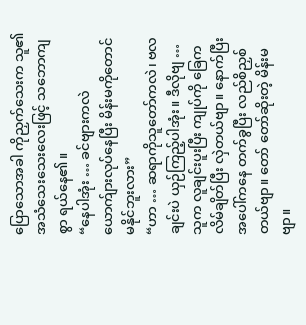ပြောသောအခါ ကိုညှက်သေးက သူ၏ အသံသေးသေးလေးဖြင့် သဘောကျစွာ ရယ်နေ၏။
“နေပါအုံး … ခင်ဗျားကလဲ ယောက်ျားလုပ်နေပြီး မိန်းမကိုတောင် မနိုင်ဘူးလား”
“ဟာ … ဆရာကိုသူတော်ကလဲ၊ ဗလချင်းပဲ ယှဉ်ကြည့်ပါအုံး။ ဒီလိုဗျ … သူက လူချင်းပူးပြီး ကျုပ်ကို ခြေကလိမ်ချိတ်ပြီး လှဲတယ်ဗျာ။ နောက်ပြီး အပေါ်ကနေ တက်ခွပြီး လည်စိညှစ်တယ်ဗျာ။ တော် တော်ဆိုးတဲ့ မိန်းမဗျာ။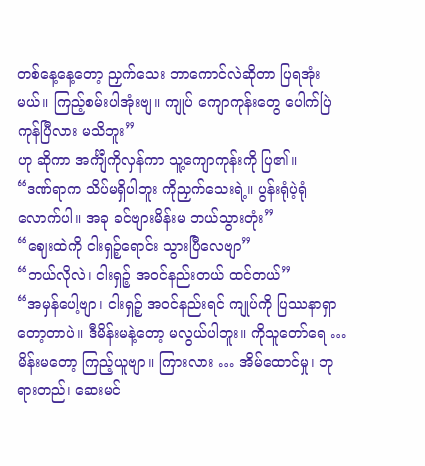တစ်နေ့နေ့တော့ ညှက်သေး ဘာကောင်လဲဆိုတာ ပြရအုံးမယ်။ ကြည့်စမ်းပါအုံးဗျ။ ကျုပ် ကျောကုန်းတွေ ပေါက်ပြဲကုန်ပြီလား မသိဘူး”
ဟု ဆိုကာ အင်္ကျီကိုလှန်ကာ သူ့ကျောကုန်းကို ပြ၏။
“ဒဏ်ရာက သိပ်မရှိပါဘူး ကိုညှက်သေးရဲ့။ ပွန်းရုံပဲ့ရုံလောက်ပါ။ အခု ခင်ဗျားမိန်းမ ဘယ်သွားတုံး”
“ဈေးထဲကို ငါးရှဉ့်ရောင်း သွားပြီလေဗျာ”
“ဘယ်လိုလဲ၊ ငါးရှဉ့် အဝင်နည်းတယ် ထင်တယ်”
“အမှန်ပေါ့ဗျာ၊ ငါးရှဉ့် အဝင်နည်းရင် ကျုပ်ကို ပြဿနာရှာတော့တာပဲ။ ဒီမိန်းမနဲ့တော့ မလွယ်ပါဘူး။ ကိုသူတော်ရေ … မိန်းမတော့ ကြည့်ယူဗျာ။ ကြားလား … အိမ်ထောင်မှု၊ ဘုရားတည်၊ ဆေးမင်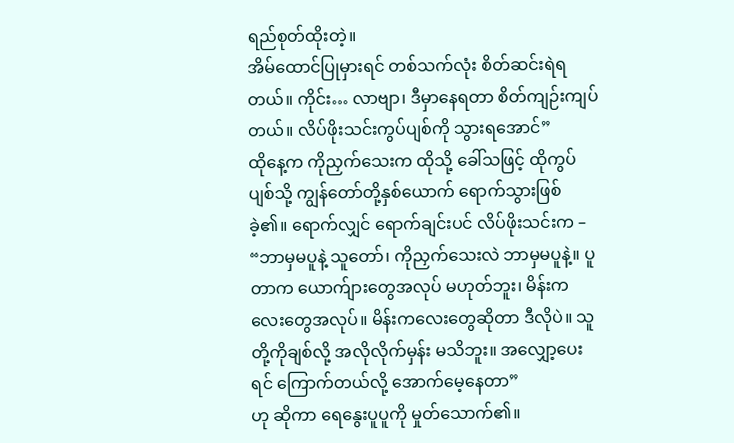ရည်စုတ်ထိုးတဲ့။
အိမ်ထောင်ပြုမှားရင် တစ်သက်လုံး စိတ်ဆင်းရဲရ တယ်။ ကိုင်း… လာဗျာ၊ ဒီမှာနေရတာ စိတ်ကျဉ်းကျပ်တယ်။ လိပ်ဖိုးသင်းကွပ်ပျစ်ကို သွားရအောင်”
ထိုနေ့က ကိုညှက်သေးက ထိုသို့ ခေါ်သဖြင့် ထိုကွပ်ပျစ်သို့ ကျွန်တော်တို့နှစ်ယောက် ရောက်သွားဖြစ်ခဲ့၏။ ရောက်လျှင် ရောက်ချင်းပင် လိပ်ဖိုးသင်းက –
“ဘာမှမပူနဲ့ သူတော်၊ ကိုညှက်သေးလဲ ဘာမှမပူနဲ့။ ပူတာက ယောက်ျားတွေအလုပ် မဟုတ်ဘူး၊ မိန်းကလေးတွေအလုပ်။ မိန်းကလေးတွေဆိုတာ ဒီလိုပဲ။ သူတို့ကိုချစ်လို့ အလိုလိုက်မှန်း မသိဘူး။ အလျှော့ပေးရင် ကြောက်တယ်လို့ အောက်မေ့နေတာ”
ဟု ဆိုကာ ရေနွေးပူပူကို မှုတ်သောက်၏။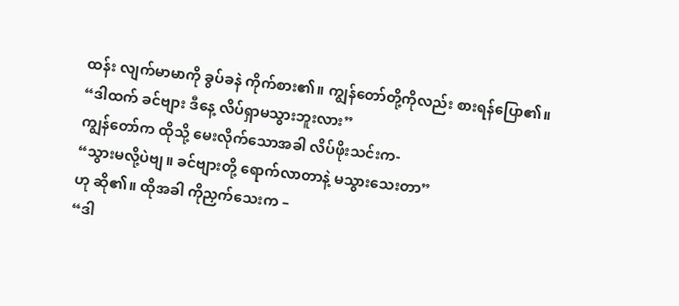ထန်း လျက်မာမာကို ခွပ်ခနဲ ကိုက်စား၏။ ကျွန်တော်တို့ကိုလည်း စားရန်ပြော၏။
“ဒါထက် ခင်ဗျား ဒီနေ့ လိပ်ရှာမသွားဘူးလား”
ကျွန်တော်က ထိုသို့ မေးလိုက်သောအခါ လိပ်ဖိုးသင်းက-
“သွားမလို့ပဲဗျ။ ခင်ဗျားတို့ ရောက်လာတာနဲ့ မသွားသေးတာ”
ဟု ဆို၏။ ထိုအခါ ကိုညှက်သေးက –
“ဒါ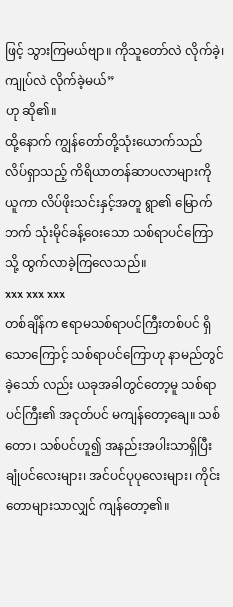ဖြင့် သွားကြမယ်ဗျာ။ ကိုသူတော်လဲ လိုက်ခဲ့၊ ကျုပ်လဲ လိုက်ခဲ့မယ်”
ဟု ဆို၏။
ထို့နောက် ကျွန်တော်တို့သုံးယောက်သည် လိပ်ရှာသည့် ကိရိယာတန်ဆာပလာများကိုယူကာ လိပ်ဖိုးသင်းနှင့်အတူ ရွာ၏ မြောက်ဘက် သုံးမိုင်ခန့်ဝေးသော သစ်ရာပင်ကြောသို့ ထွက်လာခဲ့ကြလေသည်။
xxx xxx xxx
တစ်ချိန်က ဧရာမသစ်ရာပင်ကြီးတစ်ပင် ရှိသောကြောင့် သစ်ရာပင်ကြောဟု နာမည်တွင်ခဲ့သော် လည်း ယခုအခါတွင်တော့မူ သစ်ရာပင်ကြီး၏ အငုတ်ပင် မကျန်တော့ချေ။ သစ်တော၊ သစ်ပင်ဟူ၍ အနည်းအပါးသာရှိပြီး ချုံပင်လေးများ၊ အင်ပင်ပုပုလေးများ၊ ကိုင်းတောများသာလျှင် ကျန်တော့၏။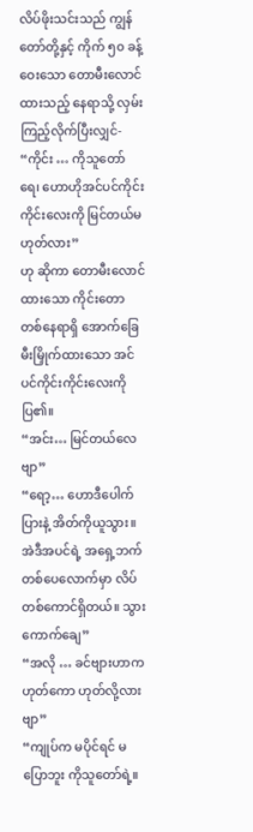လိပ်ဖိုးသင်းသည် ကျွန်တော်တို့နှင့် ကိုက် ၅၀ ခန့်ဝေးသော တောမီးလောင်ထားသည့် နေရာသို့ လှမ်းကြည့်လိုက်ပြီးလျှင်-
“ကိုင်း … ကိုသူတော်ရေ၊ ဟောဟိုအင်ပင်ကိုင်းကိုင်းလေးကို မြင်တယ်မဟုတ်လား”
ဟု ဆိုကာ တောမီးလောင်ထားသော ကိုင်းတောတစ်နေရာရှိ အောက်ခြေ မီးမြှိုက်ထားသော အင်ပင်ကိုင်းကိုင်းလေးကို ပြ၏။
“အင်း… မြင်တယ်လေဗျာ”
“ရော့… ဟောဒီပေါက်ပြားနဲ့ အိတ်ကိုယူသွား။ အဲဒီအပင်ရဲ့ အရှေ့ဘက် တစ်ပေလောက်မှာ လိပ်တစ်ကောင်ရှိတယ်။ သွားကောက်ချေ”
“အလို … ခင်ဗျားဟာက ဟုတ်ကော ဟုတ်လို့လားဗျာ”
“ကျုပ်က မပိုင်ရင် မပြောဘူး ကိုသူတော်ရဲ့။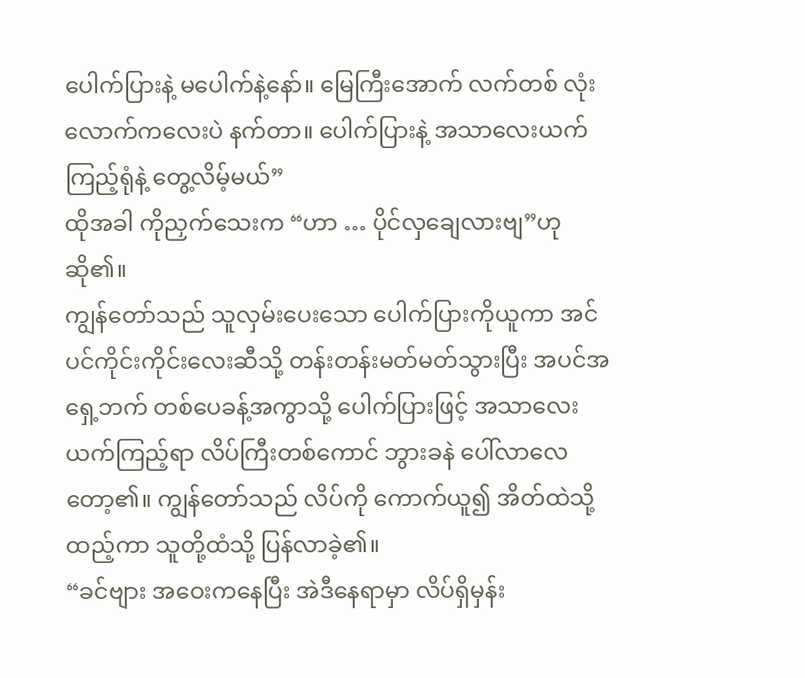ပေါက်ပြားနဲ့ မပေါက်နဲ့နော်။ မြေကြီးအောက် လက်တစ် လုံးလောက်ကလေးပဲ နက်တာ။ ပေါက်ပြားနဲ့ အသာလေးယက်ကြည့်ရုံနဲ့ တွေ့လိမ့်မယ်”
ထိုအခါ ကိုညှက်သေးက “ဟာ … ပိုင်လှချေလားဗျ”ဟု ဆို၏။
ကျွန်တော်သည် သူလှမ်းပေးသော ပေါက်ပြားကိုယူကာ အင်ပင်ကိုင်းကိုင်းလေးဆီသို့ တန်းတန်းမတ်မတ်သွားပြီး အပင်အရှေ့ဘက် တစ်ပေခန့်အကွာသို့ ပေါက်ပြားဖြင့် အသာလေး ယက်ကြည့်ရာ လိပ်ကြီးတစ်ကောင် ဘွားခနဲ ပေါ်လာလေတော့၏။ ကျွန်တော်သည် လိပ်ကို ကောက်ယူ၍ အိတ်ထဲသို့ထည့်ကာ သူတို့ထံသို့ ပြန်လာခဲ့၏။
“ခင်ဗျား အဝေးကနေပြီး အဲဒီနေရာမှာ လိပ်ရှိမှန်း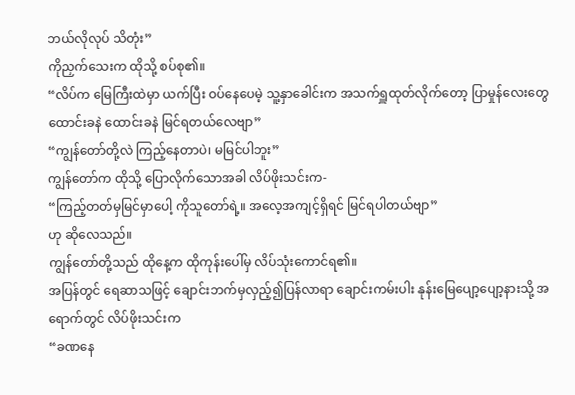ဘယ်လိုလုပ် သိတုံး”
ကိုညှက်သေးက ထိုသို့ စပ်စု၏။
“လိပ်က မြေကြီးထဲမှာ ယက်ပြီး ဝပ်နေပေမဲ့ သူ့နှာခေါင်းက အသက်ရှူထုတ်လိုက်တော့ ပြာမှုန်လေးတွေ ထောင်းခနဲ ထောင်းခနဲ မြင်ရတယ်လေဗျာ”
“ကျွန်တော်တို့လဲ ကြည့်နေတာပဲ၊ မမြင်ပါဘူး”
ကျွန်တော်က ထိုသို့ ပြောလိုက်သောအခါ လိပ်ဖိုးသင်းက-
“ကြည့်တတ်မှမြင်မှာပေါ့ ကိုသူတော်ရဲ့။ အလေ့အကျင့်ရှိရင် မြင်ရပါတယ်ဗျာ”
ဟု ဆိုလေသည်။
ကျွန်တော်တို့သည် ထိုနေ့က ထိုကုန်းပေါ်မှ လိပ်သုံးကောင်ရ၏။
အပြန်တွင် ရေဆာသဖြင့် ချောင်းဘက်မှလှည့်၍ပြန်လာရာ ချောင်းကမ်းပါး နုန်းမြေပျော့ပျော့နားသို့ အရောက်တွင် လိပ်ဖိုးသင်းက
“ခဏနေ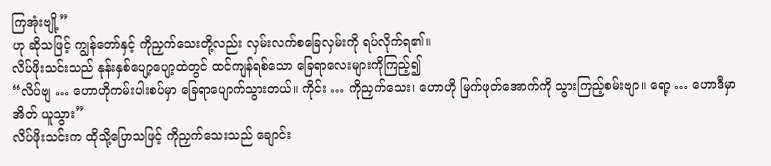ကြအုံးဗျို့”
ဟု ဆိုသဖြင့် ကျွန်တော်နှင့် ကိုညှက်သေးတို့လည်း လှမ်းလက်စခြေလှမ်းကို ရပ်လိုက်ရ၏။
လိပ်ဖိုးသင်းသည် နုန်းနှစ်ပျော့ပျော့ထဲတွင် ထင်ကျန်ရစ်သော ခြေရာလေးများကိုကြည့်၍
“လိပ်ဗျ … ဟောဟိုကမ်းပါးစပ်မှာ ခြေရာပျောက်သွားတယ်။ ကိုင်း … ကိုညှက်သေး၊ ဟောဟို မြက်ဖုတ်အောက်ကို သွားကြည့်စမ်းဗျာ။ ရော့ … ဟောဒီမှာ အိတ် ယူသွား”
လိပ်ဖိုးသင်းက ထိုသို့ပြောသဖြင့် ကိုညှက်သေးသည် ချောင်း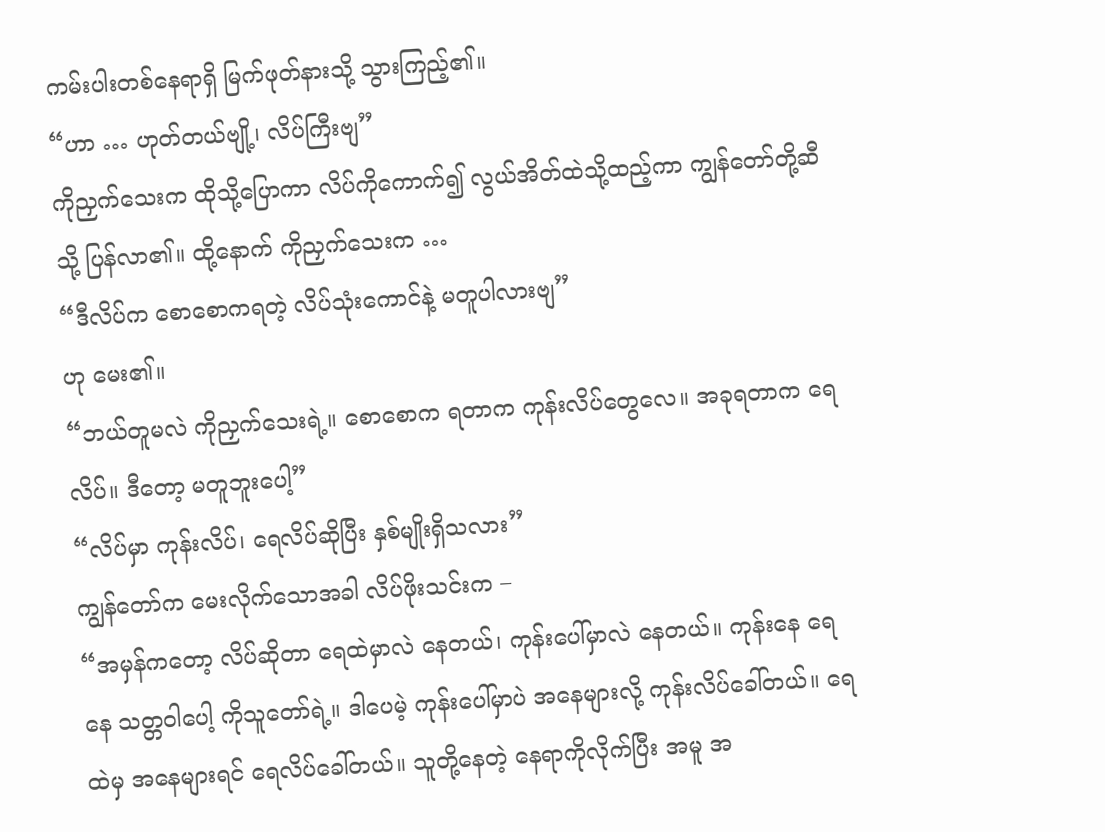ကမ်းပါးတစ်နေရာရှိ မြက်ဖုတ်နားသို့ သွားကြည့်၏။
“ဟာ … ဟုတ်တယ်ဗျို့၊ လိပ်ကြီးဗျ”
ကိုညှက်သေးက ထိုသို့ပြောကာ လိပ်ကိုကောက်၍ လွယ်အိတ်ထဲသို့ထည့်ကာ ကျွန်တော်တို့ဆီသို့ ပြန်လာ၏။ ထို့နောက် ကိုညှက်သေးက …
“ဒီလိပ်က စောစောကရတဲ့ လိပ်သုံးကောင်နဲ့ မတူပါလားဗျ”
ဟု မေး၏။
“ဘယ်တူမလဲ ကိုညှက်သေးရဲ့။ စောစောက ရတာက ကုန်းလိပ်တွေလေ။ အခုရတာက ရေလိပ်။ ဒီတော့ မတူဘူးပေါ့”
“လိပ်မှာ ကုန်းလိပ်၊ ရေလိပ်ဆိုပြီး နှစ်မျိုးရှိသလား”
ကျွန်တော်က မေးလိုက်သောအခါ လိပ်ဖိုးသင်းက –
“အမှန်ကတော့ လိပ်ဆိုတာ ရေထဲမှာလဲ နေတယ်၊ ကုန်းပေါ်မှာလဲ နေတယ်။ ကုန်းနေ ရေနေ သတ္တဝါပေါ့ ကိုသူတော်ရဲ့။ ဒါပေမဲ့ ကုန်းပေါ်မှာပဲ အနေများလို့ ကုန်းလိပ်ခေါ်တယ်။ ရေထဲမှ အနေများရင် ရေလိပ်ခေါ်တယ်။ သူတို့နေတဲ့ နေရာကိုလိုက်ပြီး အမူ အ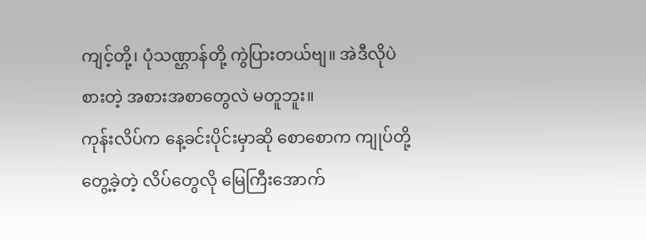ကျင့်တို့၊ ပုံသဏ္ဌာန်တို့ ကွဲပြားတယ်ဗျ။ အဲဒီလိုပဲ စားတဲ့ အစားအစာတွေလဲ မတူဘူး။
ကုန်းလိပ်က နေ့ခင်းပိုင်းမှာဆို စောစောက ကျုပ်တို့တွေ့ခဲ့တဲ့ လိပ်တွေလို မြေကြီးအောက်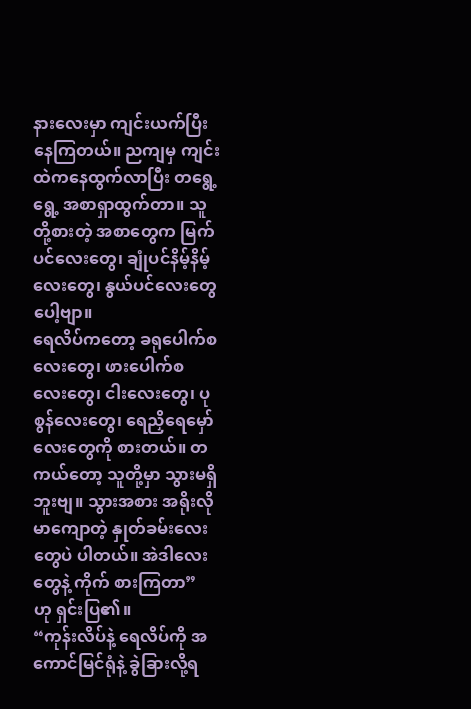နားလေးမှာ ကျင်းယက်ပြီး နေကြတယ်။ ညကျမှ ကျင်းထဲကနေထွက်လာပြီး တရွေ့ရွေ့ အစာရှာထွက်တာ။ သူတို့စားတဲ့ အစာတွေက မြက်ပင်လေးတွေ၊ ချုံပင်နိမ့်နိမ့်လေးတွေ၊ နွယ်ပင်လေးတွေပေါ့ဗျာ။
ရေလိပ်ကတော့ ခရုပေါက်စလေးတွေ၊ ဖားပေါက်စ လေးတွေ၊ ငါးလေးတွေ၊ ပုစွန်လေးတွေ၊ ရေညှိရေမှော်လေးတွေကို စားတယ်။ တကယ်တော့ သူတို့မှာ သွားမရှိဘူးဗျ။ သွားအစား အရိုးလိုမာကျောတဲ့ နှုတ်ခမ်းလေးတွေပဲ ပါတယ်။ အဲဒါလေးတွေနဲ့ ကိုက် စားကြတာ”
ဟု ရှင်းပြ၏။
“ကုန်းလိပ်နဲ့ ရေလိပ်ကို အကောင်မြင်ရုံနဲ့ ခွဲခြားလို့ရ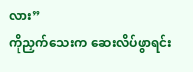လား”
ကိုညှက်သေးက ဆေးလိပ်ဖွာရင်း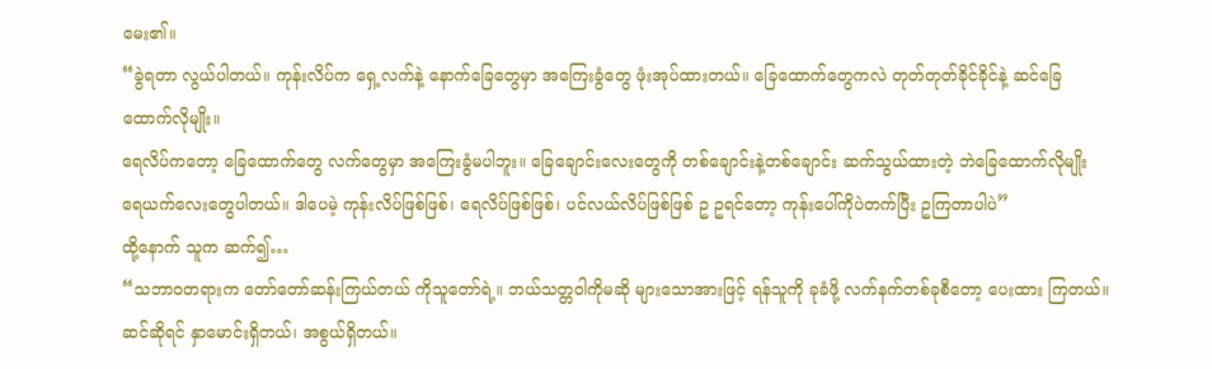မေး၏။
“ခွဲရတာ လွယ်ပါတယ်။ ကုန်းလိပ်က ရှေ့လက်နဲ့ နောက်ခြေတွေမှာ အကြေးခွံတွေ ဖုံးအုပ်ထားတယ်။ ခြေထောက်တွေကလဲ တုတ်တုတ်ခိုင်ခိုင်နဲ့ ဆင်ခြေ ထောက်လိုမျိုး။
ရေလိပ်ကတော့ ခြေထောက်တွေ လက်တွေမှာ အကြေးခွံမပါဘူး။ ခြေချောင်းလေးတွေကို တစ်ချောင်းနဲ့တစ်ချောင်း ဆက်သွယ်ထားတဲ့ ဘဲခြေထောက်လိုမျိုး ရေယက်လေးတွေပါတယ်။ ဒါပေမဲ့ ကုန်းလိပ်ဖြစ်ဖြစ်၊ ရေလိပ်ဖြစ်ဖြစ်၊ ပင်လယ်လိပ်ဖြစ်ဖြစ် ဥ ဥရင်တော့ ကုန်းပေါ်ကိုပဲတက်ပြီး ဥကြတာပါပဲ”
ထို့နောက် သူက ဆက်၍…
“သဘာဝတရားက တော်တော်ဆန်းကြယ်တယ် ကိုသူတော်ရဲ့။ ဘယ်သတ္တဝါကိုမဆို များသောအားဖြင့် ရန်သူကို ခုခံဖို့ လက်နက်တစ်ခုစီတော့ ပေးထား ကြတယ်။ ဆင်ဆိုရင် နှာမောင်းရှိတယ်၊ အစွယ်ရှိတယ်။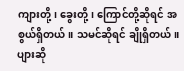ကျားတို့၊ ခွေးတို့၊ ကြောင်တို့ဆိုရင် အစွယ်ရှိတယ်။ သမင်ဆိုရင် ချိုရှိတယ်။ ပျားဆို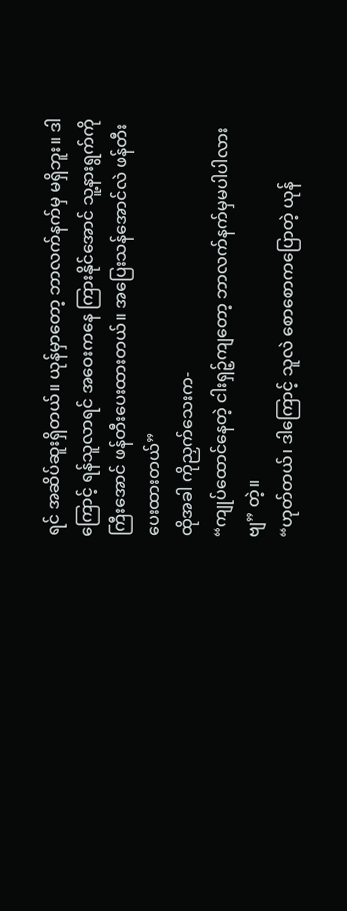ရင် အဆိပ်ဆူးရှိတယ်။ ယုန်မှာတော့ ဘာလက်နက်မှ မရှိဘူး။ ဒါကြောင့် ရန်သူလာရင် အဝေးကနေ ကြားနိုင်အောင် သူ့နားရွက်ကို ကြီးအောင် ဖန်တီးပေးထားတယ်။ အပြေးသန်အောင်လဲ ဖန်တီးပေးထားတယ်”
ထိုအခါ ကိုညှက်သေးက-
“ကျုပ်ထောင်နေတဲ့ ငါးရှဉ့်ကျတော့ ဘာလက်နက်မှမပါပါလားဗျ” တဲ့။
“ဟုတ်တယ်၊ ဒါကြောင့် သူလဲ စောစောကပြောတဲ့ ယုန်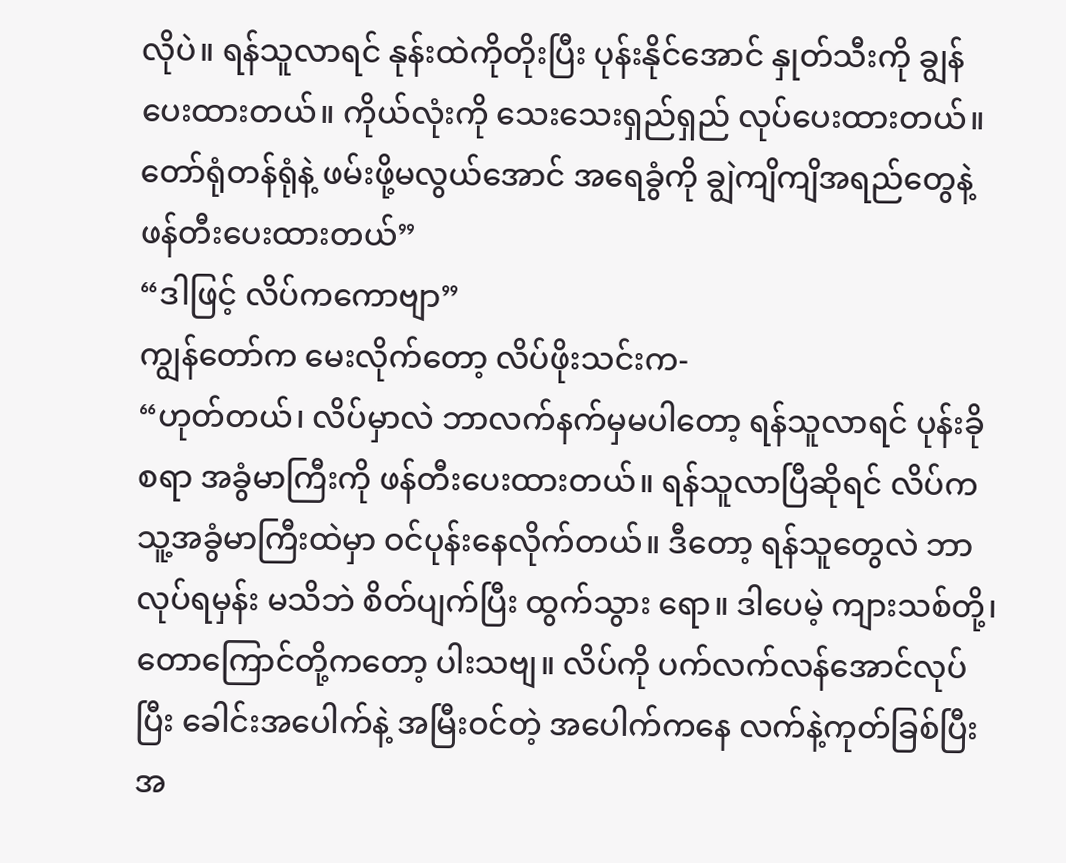လိုပဲ။ ရန်သူလာရင် နုန်းထဲကိုတိုးပြီး ပုန်းနိုင်အောင် နှုတ်သီးကို ချွန်ပေးထားတယ်။ ကိုယ်လုံးကို သေးသေးရှည်ရှည် လုပ်ပေးထားတယ်။ တော်ရုံတန်ရုံနဲ့ ဖမ်းဖို့မလွယ်အောင် အရေခွံကို ချွဲကျိကျိအရည်တွေနဲ့ ဖန်တီးပေးထားတယ်”
“ဒါဖြင့် လိပ်ကကောဗျာ”
ကျွန်တော်က မေးလိုက်တော့ လိပ်ဖိုးသင်းက-
“ဟုတ်တယ်၊ လိပ်မှာလဲ ဘာလက်နက်မှမပါတော့ ရန်သူလာရင် ပုန်းခိုစရာ အခွံမာကြီးကို ဖန်တီးပေးထားတယ်။ ရန်သူလာပြီဆိုရင် လိပ်က သူ့အခွံမာကြီးထဲမှာ ဝင်ပုန်းနေလိုက်တယ်။ ဒီတော့ ရန်သူတွေလဲ ဘာလုပ်ရမှန်း မသိဘဲ စိတ်ပျက်ပြီး ထွက်သွား ရော။ ဒါပေမဲ့ ကျားသစ်တို့၊ တောကြောင်တို့ကတော့ ပါးသဗျ။ လိပ်ကို ပက်လက်လန်အောင်လုပ်ပြီး ခေါင်းအပေါက်နဲ့ အမြီးဝင်တဲ့ အပေါက်ကနေ လက်နဲ့ကုတ်ခြစ်ပြီး အ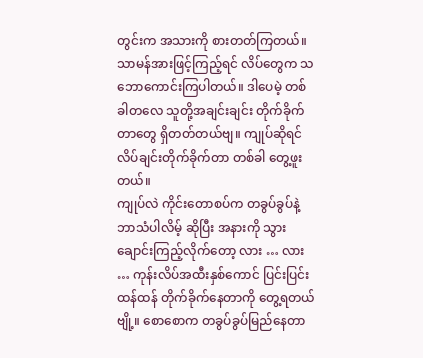တွင်းက အသားကို စားတတ်ကြတယ်။
သာမန်အားဖြင့်ကြည့်ရင် လိပ်တွေက သဘောကောင်းကြပါတယ်။ ဒါပေမဲ့ တစ်ခါတလေ သူတို့အချင်းချင်း တိုက်ခိုက်တာတွေ ရှိတတ်တယ်ဗျ။ ကျုပ်ဆိုရင် လိပ်ချင်းတိုက်ခိုက်တာ တစ်ခါ တွေ့ဖူးတယ်။
ကျုပ်လဲ ကိုင်းတောစပ်က တခွပ်ခွပ်နဲ့ ဘာသံပါလိမ့် ဆိုပြီး အနားကို သွားချောင်းကြည့်လိုက်တော့ လား … လား … ကုန်းလိပ်အထီးနှစ်ကောင် ပြင်းပြင်းထန်ထန် တိုက်ခိုက်နေတာကို တွေ့ရတယ်ဗျို့။ စောစောက တခွပ်ခွပ်မြည်နေတာ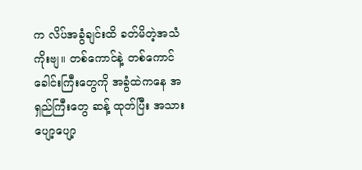က လိပ်အခွံချင်းထိ ခတ်မိတဲ့အသံကိုးဗျ။ တစ်ကောင်နဲ့ တစ်ကောင် ခေါင်းကြီးတွေကို အခွံထဲကနေ အရှည်ကြီးတွေ ဆန့် ထုတ်ပြီး အသားပျော့ပျော့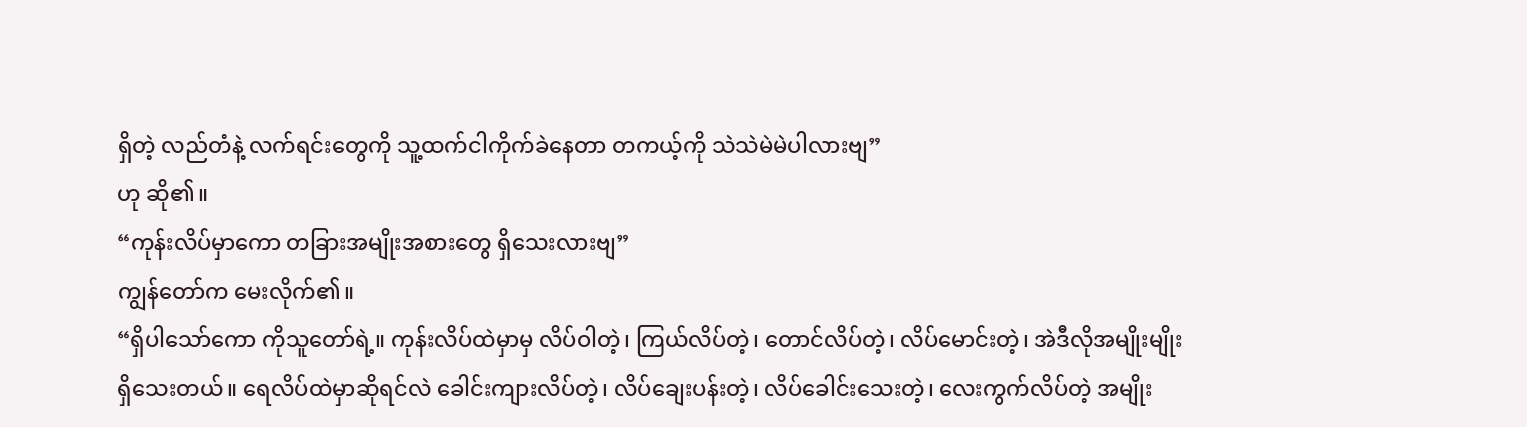ရှိတဲ့ လည်တံနဲ့ လက်ရင်းတွေကို သူ့ထက်ငါကိုက်ခဲနေတာ တကယ့်ကို သဲသဲမဲမဲပါလားဗျ”
ဟု ဆို၏။
“ကုန်းလိပ်မှာကော တခြားအမျိုးအစားတွေ ရှိသေးလားဗျ”
ကျွန်တော်က မေးလိုက်၏။
“ရှိပါသော်ကော ကိုသူတော်ရဲ့။ ကုန်းလိပ်ထဲမှာမှ လိပ်ဝါတဲ့၊ ကြယ်လိပ်တဲ့၊ တောင်လိပ်တဲ့၊ လိပ်မောင်းတဲ့၊ အဲဒီလိုအမျိုးမျိုး ရှိသေးတယ်။ ရေလိပ်ထဲမှာဆိုရင်လဲ ခေါင်းကျားလိပ်တဲ့၊ လိပ်ချေးပန်းတဲ့၊ လိပ်ခေါင်းသေးတဲ့၊ လေးကွက်လိပ်တဲ့ အမျိုး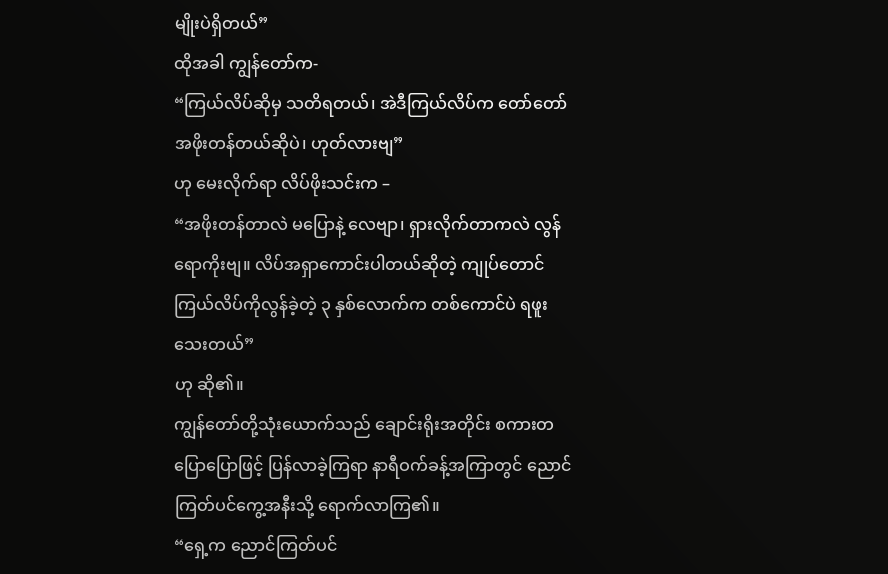မျိုးပဲရှိတယ်”
ထိုအခါ ကျွန်တော်က-
“ကြယ်လိပ်ဆိုမှ သတိရတယ်၊ အဲဒီကြယ်လိပ်က တော်တော်အဖိုးတန်တယ်ဆိုပဲ၊ ဟုတ်လားဗျ”
ဟု မေးလိုက်ရာ လိပ်ဖိုးသင်းက –
“အဖိုးတန်တာလဲ မပြောနဲ့ လေဗျာ၊ ရှားလိုက်တာကလဲ လွန်ရောကိုးဗျ။ လိပ်အရှာကောင်းပါတယ်ဆိုတဲ့ ကျုပ်တောင် ကြယ်လိပ်ကိုလွန်ခဲ့တဲ့ ၃ နှစ်လောက်က တစ်ကောင်ပဲ ရဖူးသေးတယ်”
ဟု ဆို၏။
ကျွန်တော်တို့သုံးယောက်သည် ချောင်းရိုးအတိုင်း စကားတပြောပြောဖြင့် ပြန်လာခဲ့ကြရာ နာရီဝက်ခန့်အကြာတွင် ညောင်ကြတ်ပင်ကွေ့အနီးသို့ ရောက်လာကြ၏။
“ရှေ့က ညောင်ကြတ်ပင်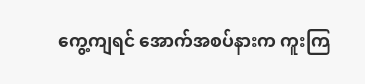ကွေ့ကျရင် အောက်အစပ်နားက ကူးကြ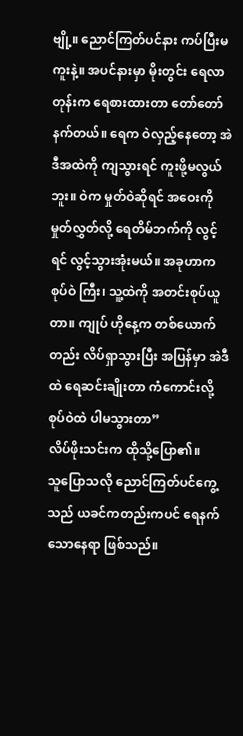ဗျို့။ ညောင်ကြတ်ပင်နား ကပ်ပြီးမကူးနဲ့။ အပင်နားမှာ မိုးတွင်း ရေလာတုန်းက ရေစားထားတာ တော်တော်နက်တယ်။ ရေက ဝဲလှည့်နေတော့ အဲဒီအထဲကို ကျသွားရင် ကူးဖို့မလွယ်ဘူး။ ဝဲက မှုတ်ဝဲဆိုရင် အဝေးကို မှုတ်လွှတ်လို့ ရေတိမ်ဘက်ကို လွင့်ရင် လွင့်သွားအုံးမယ်။ အခုဟာက စုပ်ဝဲ ကြီး၊ သူ့ထဲကို အတင်းစုပ်ယူတာ။ ကျုပ် ဟိုနေ့က တစ်ယောက်တည်း လိပ်ရှာသွားပြီး အပြန်မှာ အဲဒီထဲ ရေဆင်းချိုးတာ ကံကောင်းလို့ စုပ်ဝဲထဲ ပါမသွားတာ”
လိပ်ဖိုးသင်းက ထိုသို့ပြော၏။
သူပြောသလို ညောင်ကြတ်ပင်ကွေ့သည် ယခင်ကတည်းကပင် ရေနက်သောနေရာ ဖြစ်သည်။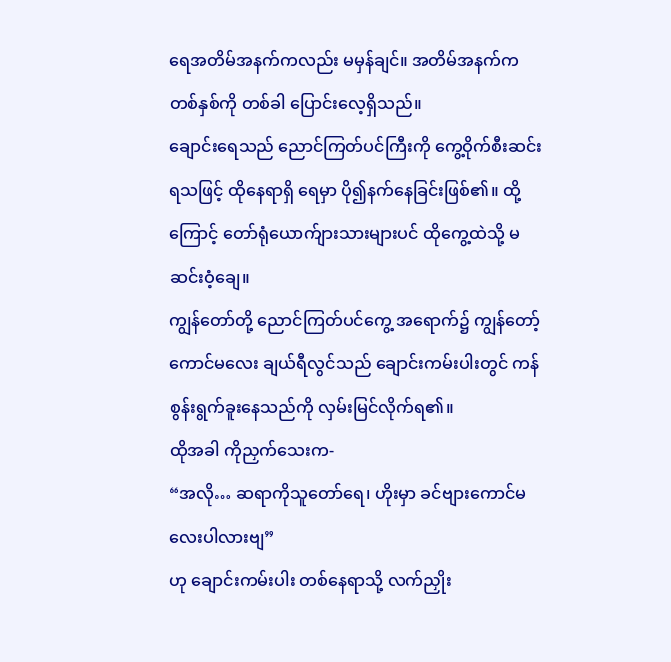ရေအတိမ်အနက်ကလည်း မမှန်ချင်။ အတိမ်အနက်က တစ်နှစ်ကို တစ်ခါ ပြောင်းလေ့ရှိသည်။
ချောင်းရေသည် ညောင်ကြတ်ပင်ကြီးကို ကွေ့ဝိုက်စီးဆင်းရသဖြင့် ထိုနေရာရှိ ရေမှာ ပို၍နက်နေခြင်းဖြစ်၏။ ထို့ကြောင့် တော်ရုံယောက်ျားသားများပင် ထိုကွေ့ထဲသို့ မဆင်းဝံ့ချေ။
ကျွန်တော်တို့ ညောင်ကြတ်ပင်ကွေ့ အရောက်၌ ကျွန်တော့်ကောင်မလေး ချယ်ရီလွင်သည် ချောင်းကမ်းပါးတွင် ကန်စွန်းရွက်ခူးနေသည်ကို လှမ်းမြင်လိုက်ရ၏။
ထိုအခါ ကိုညှက်သေးက-
“အလို… ဆရာကိုသူတော်ရေ၊ ဟိုးမှာ ခင်ဗျားကောင်မလေးပါလားဗျ”
ဟု ချောင်းကမ်းပါး တစ်နေရာသို့ လက်ညှိုး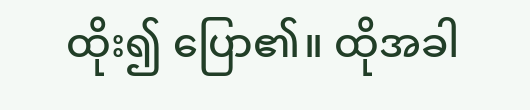ထိုး၍ ပြော၏။ ထိုအခါ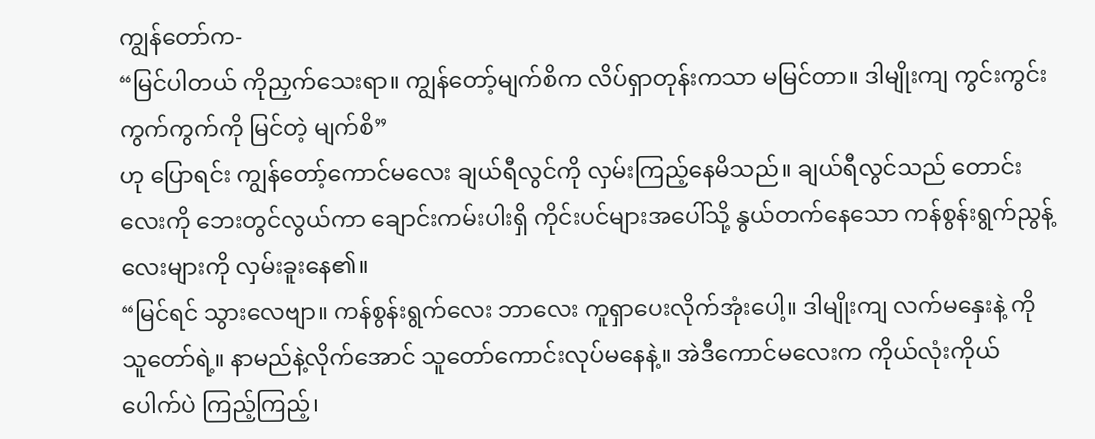ကျွန်တော်က-
“မြင်ပါတယ် ကိုညှက်သေးရာ။ ကျွန်တော့်မျက်စိက လိပ်ရှာတုန်းကသာ မမြင်တာ။ ဒါမျိုးကျ ကွင်းကွင်းကွက်ကွက်ကို မြင်တဲ့ မျက်စိ”
ဟု ပြောရင်း ကျွန်တော့်ကောင်မလေး ချယ်ရီလွင်ကို လှမ်းကြည့်နေမိသည်။ ချယ်ရီလွင်သည် တောင်းလေးကို ဘေးတွင်လွယ်ကာ ချောင်းကမ်းပါးရှိ ကိုင်းပင်များအပေါ်သို့ နွယ်တက်နေသော ကန်စွန်းရွက်ညွန့်လေးများကို လှမ်းခူးနေ၏။
“မြင်ရင် သွားလေဗျာ။ ကန်စွန်းရွက်လေး ဘာလေး ကူရှာပေးလိုက်အုံးပေါ့။ ဒါမျိုးကျ လက်မနှေးနဲ့ ကိုသူတော်ရဲ့။ နာမည်နဲ့လိုက်အောင် သူတော်ကောင်းလုပ်မနေနဲ့။ အဲဒီကောင်မလေးက ကိုယ်လုံးကိုယ်ပေါက်ပဲ ကြည့်ကြည့်၊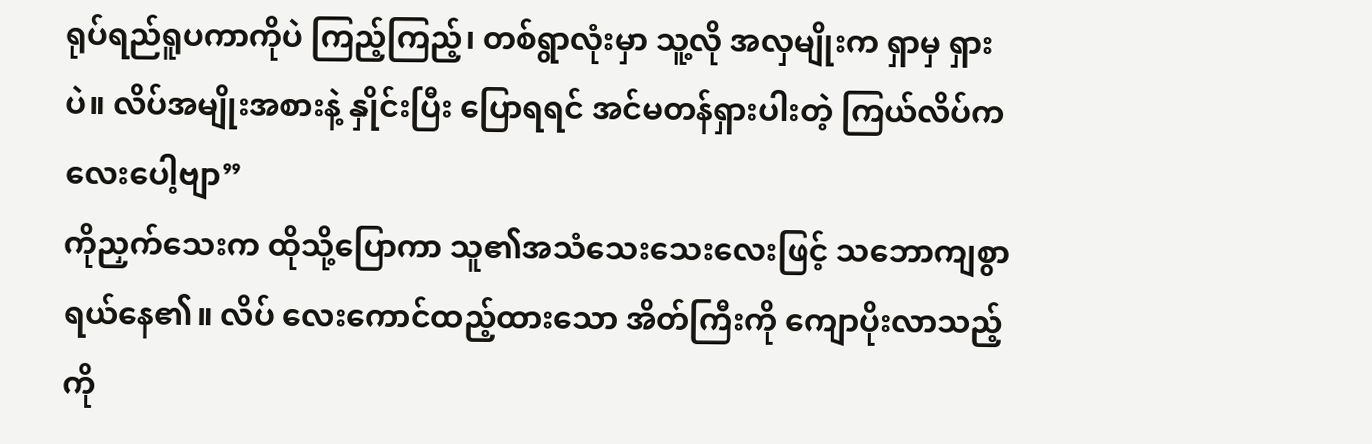ရုပ်ရည်ရူပကာကိုပဲ ကြည့်ကြည့်၊ တစ်ရွာလုံးမှာ သူ့လို အလှမျိုးက ရှာမှ ရှားပဲ။ လိပ်အမျိုးအစားနဲ့ နှိုင်းပြီး ပြောရရင် အင်မတန်ရှားပါးတဲ့ ကြယ်လိပ်ကလေးပေါ့ဗျာ”
ကိုညှက်သေးက ထိုသို့ပြောကာ သူ၏အသံသေးသေးလေးဖြင့် သဘောကျစွာ ရယ်နေ၏။ လိပ် လေးကောင်ထည့်ထားသော အိတ်ကြီးကို ကျောပိုးလာသည့် ကို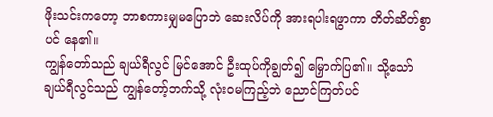ဖိုးသင်းကတော့ ဘာစကားမျှမပြောဘဲ ဆေးလိပ်ကို အားရပါးရဖွာကာ တိတ်ဆိတ်စွာပင် နေ၏။
ကျွန်တော်သည် ချယ်ရီလွင် မြင်အောင် ဦးထုပ်ကိုချွတ်၍ မြှောက်ပြ၏။ သို့သော် ချယ်ရီလွင်သည် ကျွန်တော့်ဘက်သို့ လုံးဝမကြည့်ဘဲ ညောင်ကြတ်ပင်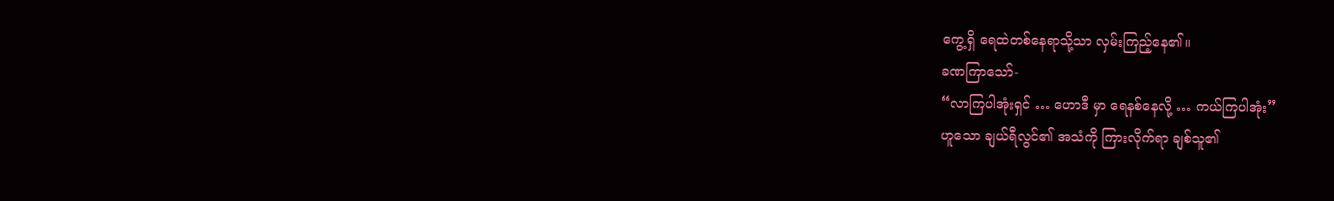ကွေ့ရှိ ရေထဲတစ်နေရာသို့သာ လှမ်းကြည့်နေ၏။
ခဏကြာသော်-
“လာကြပါအုံးရှင် … ဟောဒီ မှာ ရေနစ်နေလို့ … ကယ်ကြပါအုံး”
ဟူသော ချယ်ရီလွင်၏ အသံကို ကြားလိုက်ရာ ချစ်သူ၏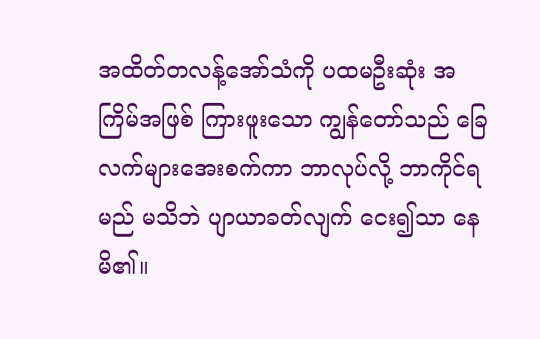အထိတ်တလန့်အော်သံကို ပထမဦးဆုံး အကြိမ်အဖြစ် ကြားဖူးသော ကျွန်တော်သည် ခြေလက်များအေးစက်ကာ ဘာလုပ်လို့ ဘာကိုင်ရမည် မသိဘဲ ပျာယာခတ်လျက် ငေး၍သာ နေမိ၏။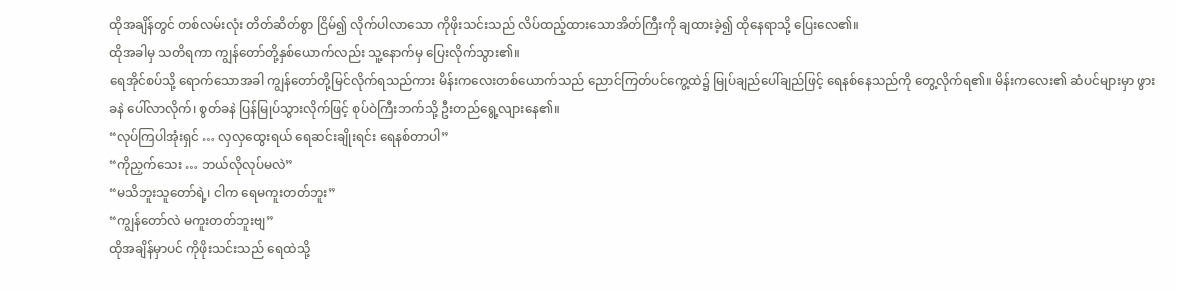ထိုအချိန်တွင် တစ်လမ်းလုံး တိတ်ဆိတ်စွာ ငြိမ်၍ လိုက်ပါလာသော ကိုဖိုးသင်းသည် လိပ်ထည့်ထားသောအိတ်ကြီးကို ချထားခဲ့၍ ထိုနေရာသို့ ပြေးလေ၏။
ထိုအခါမှ သတိရကာ ကျွန်တော်တို့နှစ်ယောက်လည်း သူ့နောက်မှ ပြေးလိုက်သွား၏။
ရေအိုင်စပ်သို့ ရောက်သောအခါ ကျွန်တော်တို့မြင်လိုက်ရသည်ကား မိန်းကလေးတစ်ယောက်သည် ညောင်ကြတ်ပင်ကွေ့ထဲ၌ မြုပ်ချည်ပေါ်ချည်ဖြင့် ရေနစ်နေသည်ကို တွေ့လိုက်ရ၏။ မိန်းကလေး၏ ဆံပင်များမှာ ဖွားခနဲ ပေါ်လာလိုက်၊ စွတ်ခနဲ ပြန်မြုပ်သွားလိုက်ဖြင့် စုပ်ဝဲကြီးဘက်သို့ ဦးတည်ရွေ့လျားနေ၏။
“လုပ်ကြပါအုံးရှင် … လှလှထွေးရယ် ရေဆင်းချိုးရင်း ရေနစ်တာပါ”
“ကိုညှက်သေး … ဘယ်လိုလုပ်မလဲ”
“မသိဘူးသူတော်ရဲ့၊ ငါက ရေမကူးတတ်ဘူး”
“ကျွန်တော်လဲ မကူးတတ်ဘူးဗျ”
ထိုအချိန်မှာပင် ကိုဖိုးသင်းသည် ရေထဲသို့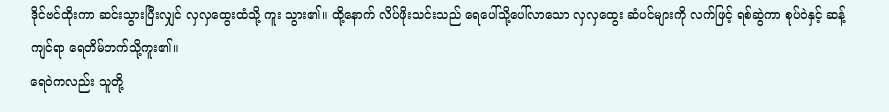ဒိုင်ဗင်ထိုးကာ ဆင်းသွားပြီးလျှင် လှလှထွေးထံသို့ ကူး သွား၏။ ထို့နောက် လိပ်ဖိုးသင်းသည် ရေပေါ်သို့ပေါ်လာသော လှလှထွေး ဆံပင်များကို လက်ဖြင့် ရစ်ဆွဲကာ စုပ်ဝဲနှင့် ဆန့်ကျင်ရာ ရေတိမ်ဘက်သို့ကူး၏။
ရေဝဲကလည်း သူတို့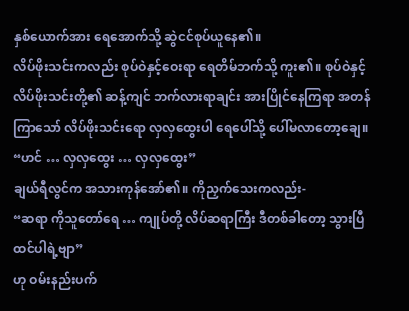နှစ်ယောက်အား ရေအောက်သို့ ဆွဲငင်စုပ်ယူနေ၏။
လိပ်ဖိုးသင်းကလည်း စုပ်ဝဲနှင့်ဝေးရာ ရေတိမ်ဘက်သို့ ကူး၏။ စုပ်ဝဲနှင့် လိပ်ဖိုးသင်းတို့၏ ဆန့်ကျင် ဘက်လားရာချင်း အားပြိုင်နေကြရာ အတန်ကြာသော် လိပ်ဖိုးသင်းရော လှလှထွေးပါ ရေပေါ်သို့ ပေါ်မလာတော့ချေ။
“ဟင် … လှလှထွေး … လှလှထွေး”
ချယ်ရီလွင်က အသားကုန်အော်၏။ ကိုညှက်သေးကလည်း-
“ဆရာ ကိုသူတော်ရေ … ကျုပ်တို့ လိပ်ဆရာကြီး ဒီတစ်ခါတော့ သွားပြီထင်ပါရဲ့ဗျာ”
ဟု ဝမ်းနည်းပက်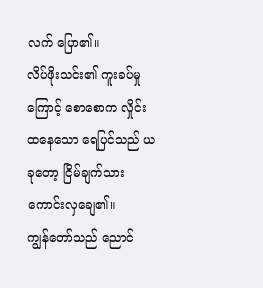လက် ပြော၏။
လိပ်ဖိုးသင်း၏ ကူးခပ်မှုကြောင့် စောစောက လှိုင်းထနေသော ရေပြင်သည် ယခုတော့ ငြိမ်ချက်သားကောင်းလှချေ၏။
ကျွန်တော်သည် ညောင်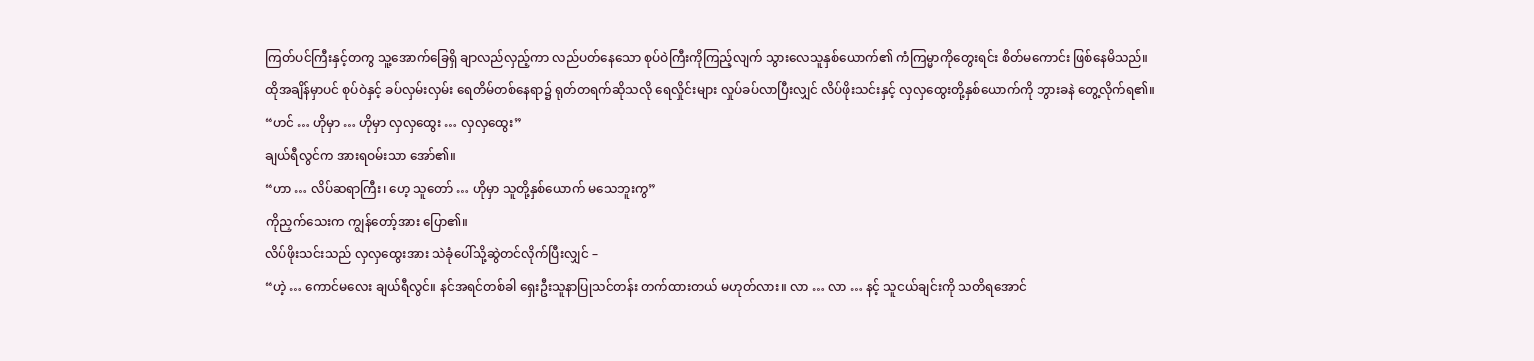ကြတ်ပင်ကြီးနှင့်တကွ သူ့အောက်ခြေရှိ ချာလည်လှည့်ကာ လည်ပတ်နေသော စုပ်ဝဲကြီးကိုကြည့်လျက် သွားလေသူနှစ်ယောက်၏ ကံကြမ္မာကိုတွေးရင်း စိတ်မကောင်း ဖြစ်နေမိသည်။
ထိုအချိန်မှာပင် စုပ်ဝဲနှင့် ခပ်လှမ်းလှမ်း ရေတိမ်တစ်နေရာ၌ ရုတ်တရက်ဆိုသလို ရေလှိုင်းများ လှုပ်ခပ်လာပြီးလျှင် လိပ်ဖိုးသင်းနှင့် လှလှထွေးတို့နှစ်ယောက်ကို ဘွားခနဲ တွေ့လိုက်ရ၏။
“ဟင် … ဟိုမှာ … ဟိုမှာ လှလှထွေး … လှလှထွေး”
ချယ်ရီလွင်က အားရဝမ်းသာ အော်၏။
“ဟာ … လိပ်ဆရာကြီး၊ ဟေ့ သူတော် … ဟိုမှာ သူတို့နှစ်ယောက် မသေဘူးကွ”
ကိုညှက်သေးက ကျွန်တော့်အား ပြော၏။
လိပ်ဖိုးသင်းသည် လှလှထွေးအား သဲခုံပေါ်သို့ဆွဲတင်လိုက်ပြီးလျှင် –
“ဟဲ့ … ကောင်မလေး ချယ်ရီလွင်။ နင်အရင်တစ်ခါ ရှေးဦးသူနာပြုသင်တန်း တက်ထားတယ် မဟုတ်လား။ လာ … လာ … နင့် သူငယ်ချင်းကို သတိရအောင်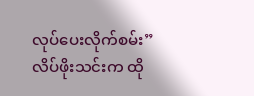လုပ်ပေးလိုက်စမ်း”
လိပ်ဖိုးသင်းက ထို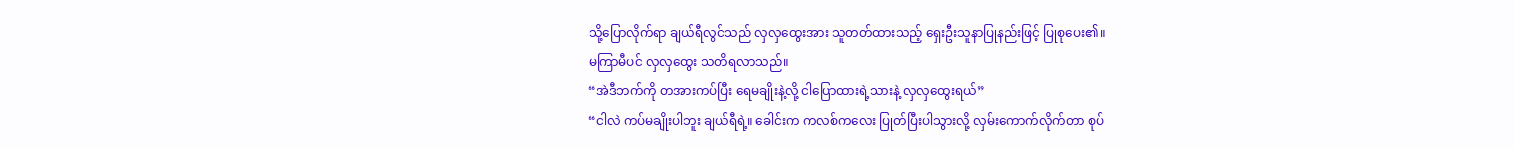သို့ပြောလိုက်ရာ ချယ်ရီလွင်သည် လှလှထွေးအား သူတတ်ထားသည့် ရှေးဦးသူနာပြုနည်းဖြင့် ပြုစုပေး၏။
မကြာမီပင် လှလှထွေး သတိရလာသည်။
“အဲဒီဘက်ကို တအားကပ်ပြီး ရေမချိုးနဲ့လို့ ငါပြောထားရဲ့သားနဲ့ လှလှထွေးရယ်”
“ငါလဲ ကပ်မချိုးပါဘူး ချယ်ရီရဲ့။ ခေါင်းက ကလစ်ကလေး ပြုတ်ပြီးပါသွားလို့ လှမ်းကောက်လိုက်တာ စုပ်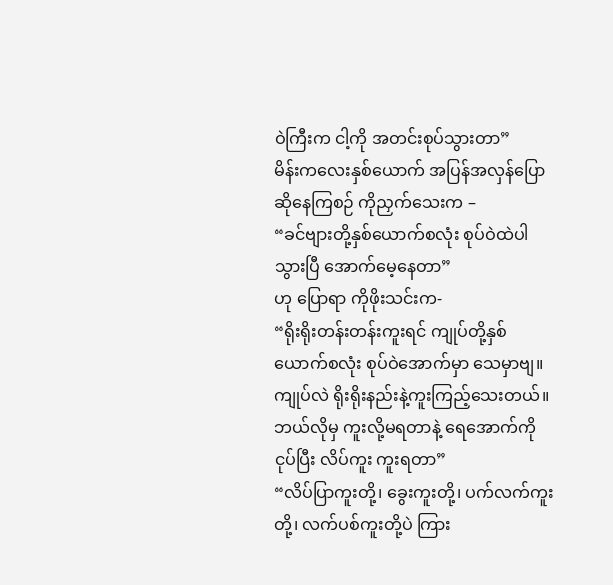ဝဲကြီးက ငါ့ကို အတင်းစုပ်သွားတာ”
မိန်းကလေးနှစ်ယောက် အပြန်အလှန်ပြောဆိုနေကြစဉ် ကိုညှက်သေးက –
“ခင်ဗျားတို့နှစ်ယောက်စလုံး စုပ်ဝဲထဲပါသွားပြီ အောက်မေ့နေတာ”
ဟု ပြောရာ ကိုဖိုးသင်းက-
“ရိုးရိုးတန်းတန်းကူးရင် ကျုပ်တို့နှစ်ယောက်စလုံး စုပ်ဝဲအောက်မှာ သေမှာဗျ။ ကျုပ်လဲ ရိုးရိုးနည်းနဲ့ကူးကြည့်သေးတယ်။ ဘယ်လိုမှ ကူးလို့မရတာနဲ့ ရေအောက်ကိုငုပ်ပြီး လိပ်ကူး ကူးရတာ”
“လိပ်ပြာကူးတို့၊ ခွေးကူးတို့၊ ပက်လက်ကူးတို့၊ လက်ပစ်ကူးတို့ပဲ ကြား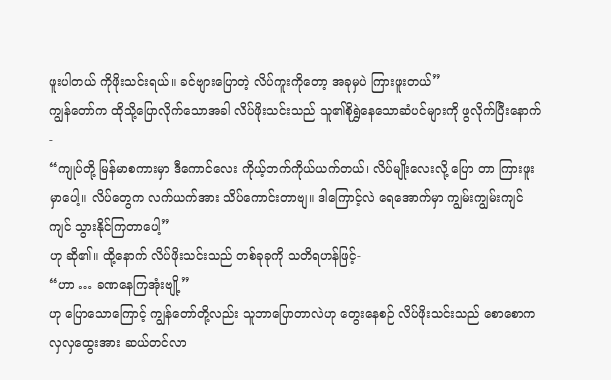ဖူးပါတယ် ကိုဖိုးသင်းရယ်။ ခင်ဗျားပြောတဲ့ လိပ်ကူးကိုတော့ အခုမှပဲ ကြားဖူးတယ်”
ကျွန်တော်က ထိုသို့ပြောလိုက်သောအခါ လိပ်ဖိုးသင်းသည် သူ၏စိုရွှဲနေသောဆံပင်များကို ဖွလိုက်ပြီးနောက်-
“ကျုပ်တို့ မြန်မာစကားမှာ ဒီကောင်လေး ကိုယ့်ဘက်ကိုယ်ယက်တယ်၊ လိပ်မျိုးလေးလို့ ပြော တာ ကြားဖူးမှာပေါ့။ လိပ်တွေက လက်ယက်အား သိပ်ကောင်းတာဗျ။ ဒါကြောင့်လဲ ရေအောက်မှာ ကျွမ်းကျွမ်းကျင်ကျင် သွားနိုင်ကြတာပေါ့”
ဟု ဆို၏။ ထို့နောက် လိပ်ဖိုးသင်းသည် တစ်ခုခုကို သတိရဟန်ဖြင့်-
“ဟာ … ခဏနေကြအုံးဗျို့”
ဟု ပြောသောကြောင့် ကျွန်တော်တို့လည်း သူဘာပြောတာလဲဟု တွေးနေစဉ် လိပ်ဖိုးသင်းသည် စောစောက လှလှထွေးအား ဆယ်တင်လာ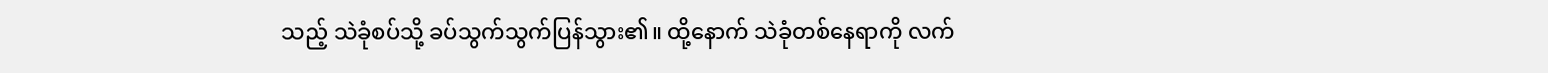သည့် သဲခုံစပ်သို့ ခပ်သွက်သွက်ပြန်သွား၏။ ထို့နောက် သဲခုံတစ်နေရာကို လက်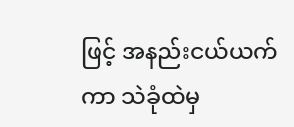ဖြင့် အနည်းငယ်ယက်ကာ သဲခုံထဲမှ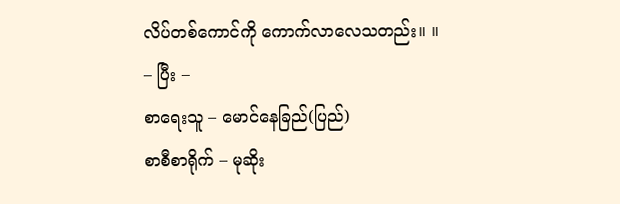လိပ်တစ်ကောင်ကို ကောက်လာလေသတည်း။ ။
– ပြီး –
စာရေးသူ – မောင်နေခြည်(ပြည်)
စာစီစာရိုက် – မုဆိုး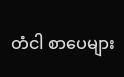တံငါ စာပေများ